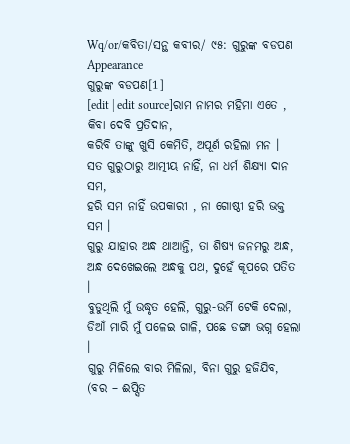Wq/or/କବିତା/ସନ୍ଥ କବୀର/ ୯୫: ଗୁରୁଙ୍କ ବଡପଣ
Appearance
ଗୁରୁଙ୍କ ବଡପଣ[1]
[edit | edit source]ରାମ ନାମର ମହିମା ଏତେ , କିବା ଦେବି ପ୍ରତିଦାନ,
କରିବି ତାଙ୍କୁ ଖୁସି କେମିତି, ଅପୂର୍ଣ ରହିଲା ମନ ।
ସତ ଗୁରୁଠାରୁ ଆତ୍ମୀୟ ନାହିଁ, ନା ଧର୍ମ ଶିକ୍ଷ୍ୟା ଦାନ ସମ,
ହରି ସମ ନାହିଁ ଉପକାରୀ , ନା ଗୋଷ୍ଠୀ ହରି ଭକ୍ତ ସମ ।
ଗୁରୁ ଯାହାର ଅନ୍ଧ ଥାଆନ୍ତି, ତା ଶିଷ୍ୟ ଜନମରୁ ଅନ୍ଧ,
ଅନ୍ଧ ଦେଖେଇଲେ ଅନ୍ଧକୁ ପଥ, ଦୁହେଁ କୂପରେ ପତିତ ।
ବୁଡୁଥିଲି ମୁଁ ଉଦ୍ଧୃତ ହେଲି, ଗୁରୁ-ଉର୍ମି ଟେକି ଦେଲା,
ଡିଆଁ ମାରି ମୁଁ ପଳେଇ ଗାଳି, ପଛେ ଡଙ୍ଗା ଭଗ୍ନ ହେଲା ।
ଗୁରୁ ମିଳିଲେ ବାର ମିଳିଲା, ବିନା ଗୁରୁ ହଜିଯିବ, (ବର – ଈପ୍ସିତ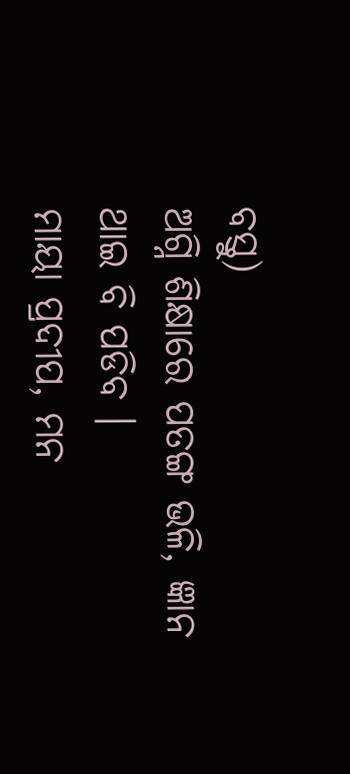ବସ୍ତୁ)
ଅଗ୍ନି ଶିକ୍ଷାରେ ପତଙ୍ଗ ଭଳି, ଜ୍ଞାନ ଥାଇ ବି ପଡିବ ।
ମାୟା ପ୍ରଦୀପ, ମନ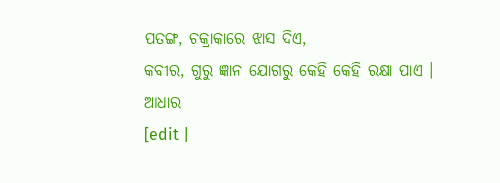ପତଙ୍ଗ, ଚକ୍ରାକାରେ ଝାସ ଦିଏ,
କବୀର, ଗୁରୁ ଜ୍ଞାନ ଯୋଗରୁ କେହି କେହି ରକ୍ଷା ପାଏ ।
ଆଧାର
[edit |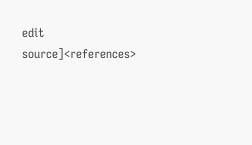edit source]<references>